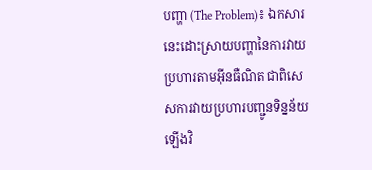បញ្ហា (The Problem)៖ ឯកសារនេះដោះស្រាយបញ្ហានៃការវាយប្រហារតាមអ៊ីនធឺណិត ជាពិសេសការវាយប្រហារបញ្ជូនទិន្នន័យឡើងវិ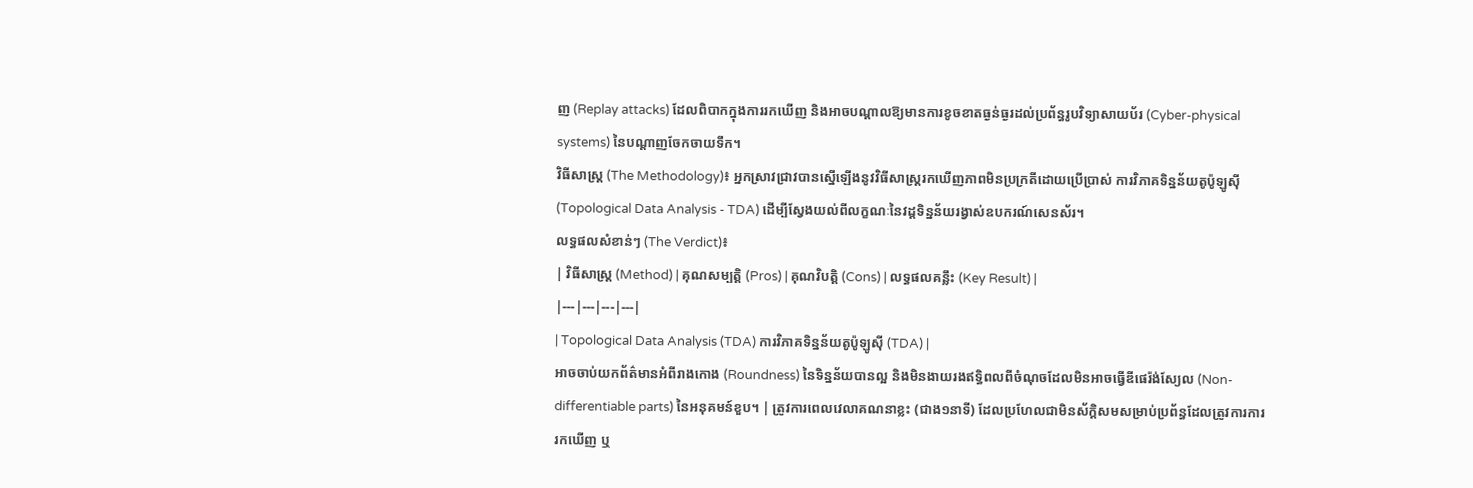ញ (Replay attacks) ដែលពិបាកក្នុងការរកឃើញ និងអាចបណ្តាលឱ្យមានការខូចខាតធ្ងន់ធ្ងរដល់ប្រព័ន្ធរូបវិទ្យាសាយប័រ (Cyber-physical systems) នៃបណ្តាញចែកចាយទឹក។
វិធីសាស្ត្រ (The Methodology)៖ អ្នកស្រាវជ្រាវបានស្នើឡើងនូវវិធីសាស្ត្ររកឃើញភាពមិនប្រក្រតីដោយប្រើប្រាស់ ការវិភាគទិន្នន័យតូប៉ូឡូស៊ី (Topological Data Analysis - TDA) ដើម្បីស្វែងយល់ពីលក្ខណៈនៃវដ្តទិន្នន័យរង្វាស់ឧបករណ៍សេនស័រ។
លទ្ធផលសំខាន់ៗ (The Verdict)៖
| វិធីសាស្ត្រ (Method) | គុណសម្បត្តិ (Pros) | គុណវិបត្តិ (Cons) | លទ្ធផលគន្លឹះ (Key Result) |
|---|---|---|---|
| Topological Data Analysis (TDA) ការវិភាគទិន្នន័យតូប៉ូឡូស៊ី (TDA) |
អាចចាប់យកព័ត៌មានអំពីរាងកោង (Roundness) នៃទិន្នន័យបានល្អ និងមិនងាយរងឥទ្ធិពលពីចំណុចដែលមិនអាចធ្វើឌីផេរ៉ង់ស្យែល (Non-differentiable parts) នៃអនុគមន៍ខួប។ | ត្រូវការពេលវេលាគណនាខ្លះ (ជាង១នាទី) ដែលប្រហែលជាមិនស័ក្តិសមសម្រាប់ប្រព័ន្ធដែលត្រូវការការរកឃើញ ឬ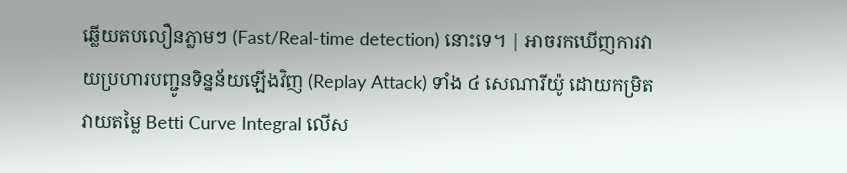ឆ្លើយតបលឿនភ្លាមៗ (Fast/Real-time detection) នោះទេ។ | អាចរកឃើញការវាយប្រហារបញ្ជូនទិន្នន័យឡើងវិញ (Replay Attack) ទាំង ៤ សេណារីយ៉ូ ដោយកម្រិតវាយតម្លៃ Betti Curve Integral លើស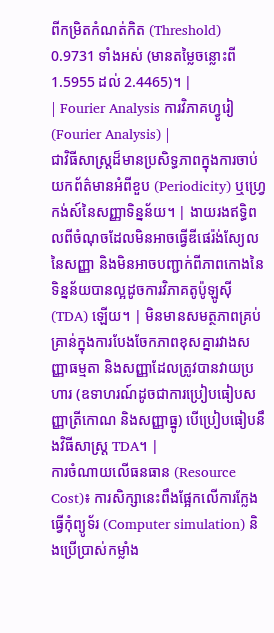ពីកម្រិតកំណត់កិត (Threshold) 0.9731 ទាំងអស់ (មានតម្លៃចន្លោះពី 1.5955 ដល់ 2.4465)។ |
| Fourier Analysis ការវិភាគហ្វូរៀ (Fourier Analysis) |
ជាវិធីសាស្ត្រដ៏មានប្រសិទ្ធភាពក្នុងការចាប់យកព័ត៌មានអំពីខួប (Periodicity) ឬហ្វ្រេកង់ស៍នៃសញ្ញាទិន្នន័យ។ | ងាយរងឥទ្ធិពលពីចំណុចដែលមិនអាចធ្វើឌីផេរ៉ង់ស្យែលនៃសញ្ញា និងមិនអាចបញ្ជាក់ពីភាពកោងនៃទិន្នន័យបានល្អដូចការវិភាគតូប៉ូឡូស៊ី (TDA) ឡើយ។ | មិនមានសមត្ថភាពគ្រប់គ្រាន់ក្នុងការបែងចែកភាពខុសគ្នារវាងសញ្ញាធម្មតា និងសញ្ញាដែលត្រូវបានវាយប្រហារ (ឧទាហរណ៍ដូចជាការប្រៀបធៀបសញ្ញាត្រីកោណ និងសញ្ញាធ្នូ) បើប្រៀបធៀបនឹងវិធីសាស្ត្រ TDA។ |
ការចំណាយលើធនធាន (Resource Cost)៖ ការសិក្សានេះពឹងផ្អែកលើការក្លែងធ្វើកុំព្យូទ័រ (Computer simulation) និងប្រើប្រាស់កម្លាំង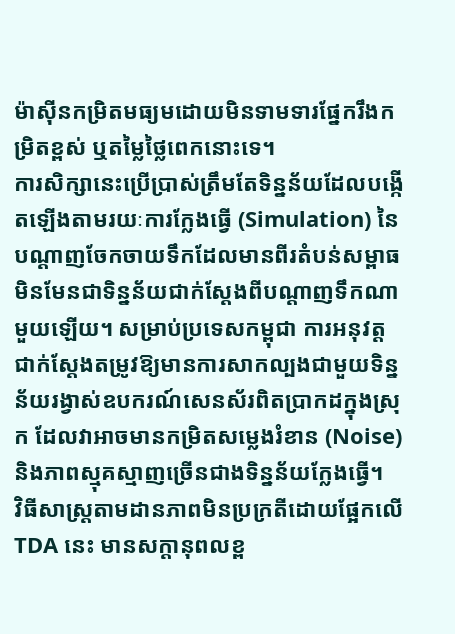ម៉ាស៊ីនកម្រិតមធ្យមដោយមិនទាមទារផ្នែករឹងកម្រិតខ្ពស់ ឬតម្លៃថ្លៃពេកនោះទេ។
ការសិក្សានេះប្រើប្រាស់ត្រឹមតែទិន្នន័យដែលបង្កើតឡើងតាមរយៈការក្លែងធ្វើ (Simulation) នៃបណ្តាញចែកចាយទឹកដែលមានពីរតំបន់សម្ពាធ មិនមែនជាទិន្នន័យជាក់ស្តែងពីបណ្តាញទឹកណាមួយឡើយ។ សម្រាប់ប្រទេសកម្ពុជា ការអនុវត្តជាក់ស្តែងតម្រូវឱ្យមានការសាកល្បងជាមួយទិន្នន័យរង្វាស់ឧបករណ៍សេនស័រពិតប្រាកដក្នុងស្រុក ដែលវាអាចមានកម្រិតសម្លេងរំខាន (Noise) និងភាពស្មុគស្មាញច្រើនជាងទិន្នន័យក្លែងធ្វើ។
វិធីសាស្ត្រតាមដានភាពមិនប្រក្រតីដោយផ្អែកលើ TDA នេះ មានសក្តានុពលខ្ព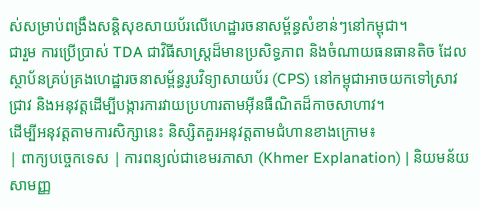ស់សម្រាប់ពង្រឹងសន្តិសុខសាយប័រលើហេដ្ឋារចនាសម្ព័ន្ធសំខាន់ៗនៅកម្ពុជា។
ជារួម ការប្រើប្រាស់ TDA ជាវិធីសាស្ត្រដ៏មានប្រសិទ្ធភាព និងចំណាយធនធានតិច ដែលស្ថាប័នគ្រប់គ្រងហេដ្ឋារចនាសម្ព័ន្ធរូបវិទ្យាសាយប័រ (CPS) នៅកម្ពុជាអាចយកទៅស្រាវជ្រាវ និងអនុវត្តដើម្បីបង្ការការវាយប្រហារតាមអ៊ីនធឺណិតដ៏កាចសាហាវ។
ដើម្បីអនុវត្តតាមការសិក្សានេះ និស្សិតគួរអនុវត្តតាមជំហានខាងក្រោម៖
| ពាក្យបច្ចេកទេស | ការពន្យល់ជាខេមរភាសា (Khmer Explanation) | និយមន័យសាមញ្ញ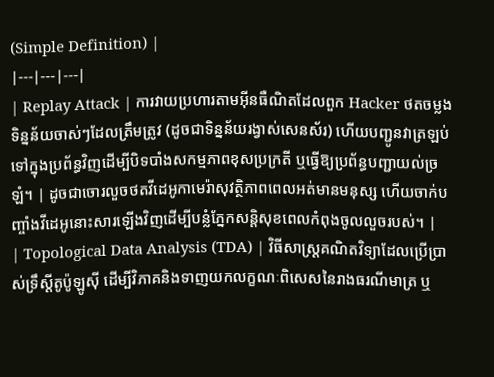(Simple Definition) |
|---|---|---|
| Replay Attack | ការវាយប្រហារតាមអ៊ីនធឺណិតដែលពួក Hacker ថតចម្លងទិន្នន័យចាស់ៗដែលត្រឹមត្រូវ (ដូចជាទិន្នន័យរង្វាស់សេនស័រ) ហើយបញ្ជូនវាត្រឡប់ទៅក្នុងប្រព័ន្ធវិញដើម្បីបិទបាំងសកម្មភាពខុសប្រក្រតី ឬធ្វើឱ្យប្រព័ន្ធបញ្ជាយល់ច្រឡំ។ | ដូចជាចោរលួចថតវីដេអូកាមេរ៉ាសុវត្ថិភាពពេលអត់មានមនុស្ស ហើយចាក់បញ្ចាំងវីដេអូនោះសារឡើងវិញដើម្បីបន្លំភ្នែកសន្តិសុខពេលកំពុងចូលលួចរបស់។ |
| Topological Data Analysis (TDA) | វិធីសាស្ត្រគណិតវិទ្យាដែលប្រើប្រាស់ទ្រឹស្តីតូប៉ូឡូស៊ី ដើម្បីវិភាគនិងទាញយកលក្ខណៈពិសេសនៃរាងធរណីមាត្រ ឬ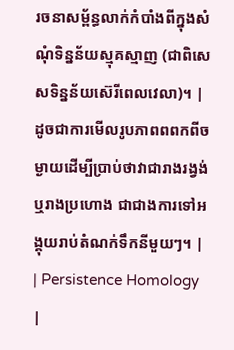រចនាសម្ព័ន្ធលាក់កំបាំងពីក្នុងសំណុំទិន្នន័យស្មុគស្មាញ (ជាពិសេសទិន្នន័យស៊េរីពេលវេលា)។ | ដូចជាការមើលរូបភាពពពកពីចម្ងាយដើម្បីប្រាប់ថាវាជារាងរង្វង់ ឬរាងប្រហោង ជាជាងការទៅអង្គុយរាប់តំណក់ទឹកនីមួយៗ។ |
| Persistence Homology |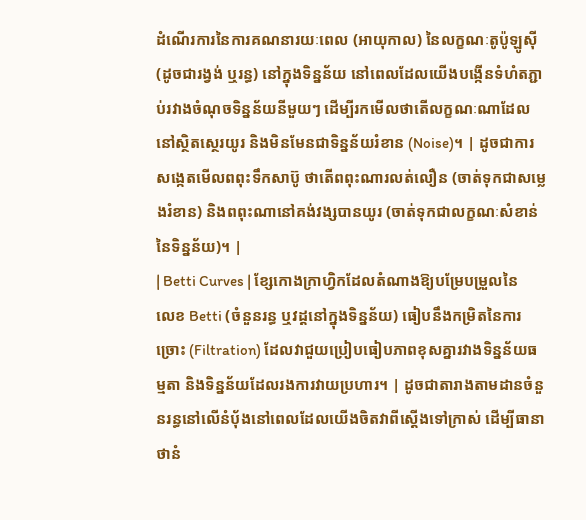ដំណើរការនៃការគណនារយៈពេល (អាយុកាល) នៃលក្ខណៈតូប៉ូឡូស៊ី (ដូចជារង្វង់ ឬរន្ធ) នៅក្នុងទិន្នន័យ នៅពេលដែលយើងបង្កើនទំហំតភ្ជាប់រវាងចំណុចទិន្នន័យនីមួយៗ ដើម្បីរកមើលថាតើលក្ខណៈណាដែលនៅស្ថិតស្ថេរយូរ និងមិនមែនជាទិន្នន័យរំខាន (Noise)។ | ដូចជាការសង្កេតមើលពពុះទឹកសាប៊ូ ថាតើពពុះណារលត់លឿន (ចាត់ទុកជាសម្លេងរំខាន) និងពពុះណានៅគង់វង្សបានយូរ (ចាត់ទុកជាលក្ខណៈសំខាន់នៃទិន្នន័យ)។ |
| Betti Curves | ខ្សែកោងក្រាហ្វិកដែលតំណាងឱ្យបម្រែបម្រួលនៃលេខ Betti (ចំនួនរន្ធ ឬវដ្តនៅក្នុងទិន្នន័យ) ធៀបនឹងកម្រិតនៃការច្រោះ (Filtration) ដែលវាជួយប្រៀបធៀបភាពខុសគ្នារវាងទិន្នន័យធម្មតា និងទិន្នន័យដែលរងការវាយប្រហារ។ | ដូចជាតារាងតាមដានចំនួនរន្ធនៅលើនំប៉័ងនៅពេលដែលយើងចិតវាពីស្តើងទៅក្រាស់ ដើម្បីធានាថានំ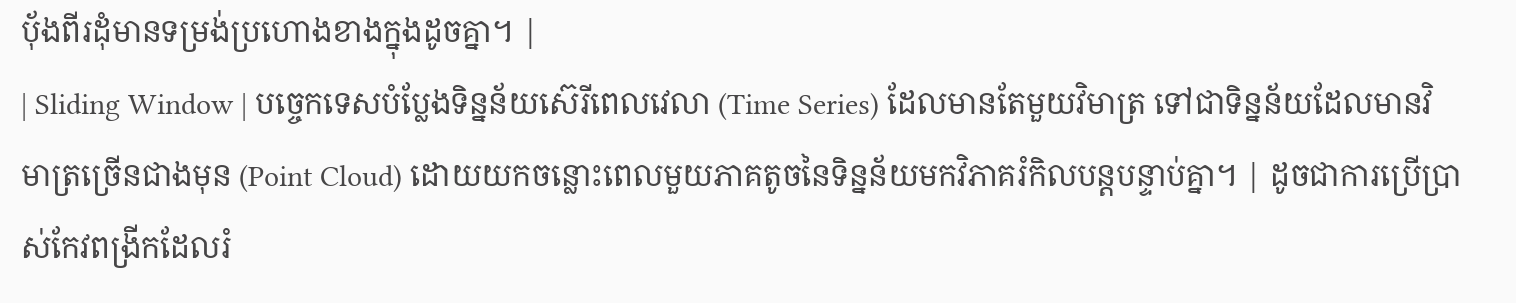ប៉័ងពីរដុំមានទម្រង់ប្រហោងខាងក្នុងដូចគ្នា។ |
| Sliding Window | បច្ចេកទេសបំប្លែងទិន្នន័យស៊េរីពេលវេលា (Time Series) ដែលមានតែមួយវិមាត្រ ទៅជាទិន្នន័យដែលមានវិមាត្រច្រើនជាងមុន (Point Cloud) ដោយយកចន្លោះពេលមួយភាគតូចនៃទិន្នន័យមកវិភាគរំកិលបន្តបន្ទាប់គ្នា។ | ដូចជាការប្រើប្រាស់កែវពង្រីកដែលរំ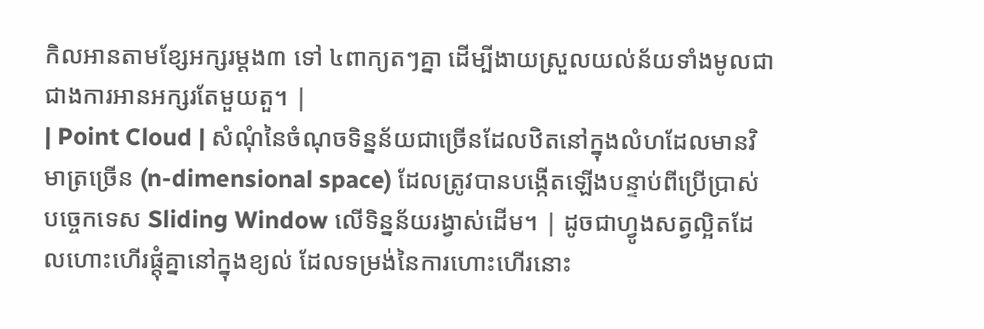កិលអានតាមខ្សែអក្សរម្តង៣ ទៅ ៤ពាក្យតៗគ្នា ដើម្បីងាយស្រួលយល់ន័យទាំងមូលជាជាងការអានអក្សរតែមួយតួ។ |
| Point Cloud | សំណុំនៃចំណុចទិន្នន័យជាច្រើនដែលឋិតនៅក្នុងលំហដែលមានវិមាត្រច្រើន (n-dimensional space) ដែលត្រូវបានបង្កើតឡើងបន្ទាប់ពីប្រើប្រាស់បច្ចេកទេស Sliding Window លើទិន្នន័យរង្វាស់ដើម។ | ដូចជាហ្វូងសត្វល្អិតដែលហោះហើរផ្តុំគ្នានៅក្នុងខ្យល់ ដែលទម្រង់នៃការហោះហើរនោះ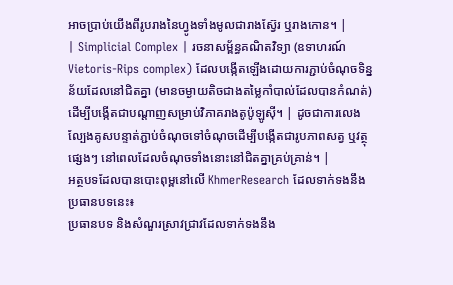អាចប្រាប់យើងពីរូបរាងនៃហ្វូងទាំងមូលជារាងស្វ៊ែរ ឬរាងកោន។ |
| Simplicial Complex | រចនាសម្ព័ន្ធគណិតវិទ្យា (ឧទាហរណ៍ Vietoris-Rips complex) ដែលបង្កើតឡើងដោយការភ្ជាប់ចំណុចទិន្នន័យដែលនៅជិតគ្នា (មានចម្ងាយតិចជាងតម្លៃកាំបាល់ដែលបានកំណត់) ដើម្បីបង្កើតជាបណ្តាញសម្រាប់វិភាគរាងតូប៉ូឡូស៊ី។ | ដូចជាការលេងល្បែងគូសបន្ទាត់ភ្ជាប់ចំណុចទៅចំណុចដើម្បីបង្កើតជារូបភាពសត្វ ឬវត្ថុផ្សេងៗ នៅពេលដែលចំណុចទាំងនោះនៅជិតគ្នាគ្រប់គ្រាន់។ |
អត្ថបទដែលបានបោះពុម្ពនៅលើ KhmerResearch ដែលទាក់ទងនឹងប្រធានបទនេះ៖
ប្រធានបទ និងសំណួរស្រាវជ្រាវដែលទាក់ទងនឹង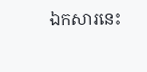ឯកសារនេះ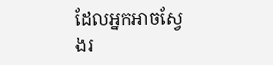ដែលអ្នកអាចស្វែងរ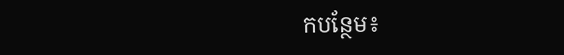កបន្ថែម៖